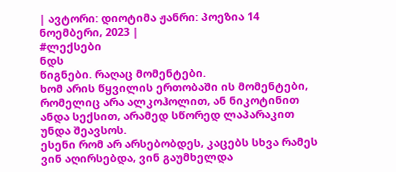| ავტორი: დიოტიმა ჟანრი: პოეზია 14 ნოემბერი, 2023 |
#ლექსები
ნდს
წიგნები. რაღაც მომენტები.
ხომ არის წყვილის ერთობაში ის მომენტები, რომელიც არა ალკოჰოლით, ან ნიკოტინით ანდა სექსით, არამედ სწორედ ლაპარაკით უნდა შეავსოს.
ესენი რომ არ არსებობდეს, კაცებს სხვა რამეს ვინ აღირსებდა, ვინ გაუმხელდა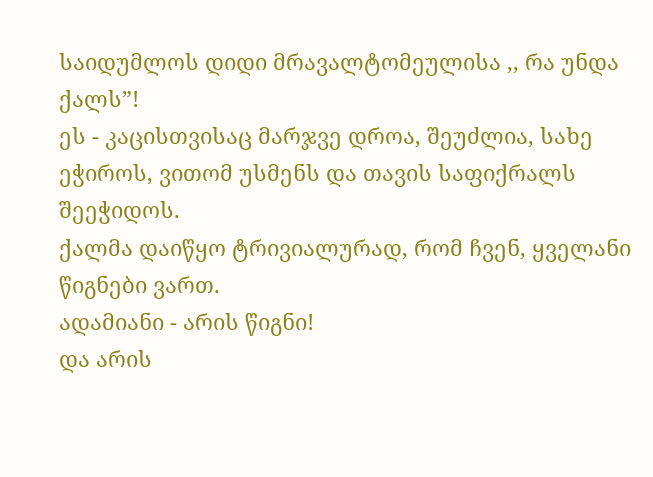საიდუმლოს დიდი მრავალტომეულისა ,, რა უნდა ქალს”!
ეს - კაცისთვისაც მარჯვე დროა, შეუძლია, სახე ეჭიროს, ვითომ უსმენს და თავის საფიქრალს შეეჭიდოს.
ქალმა დაიწყო ტრივიალურად, რომ ჩვენ, ყველანი წიგნები ვართ.
ადამიანი - არის წიგნი!
და არის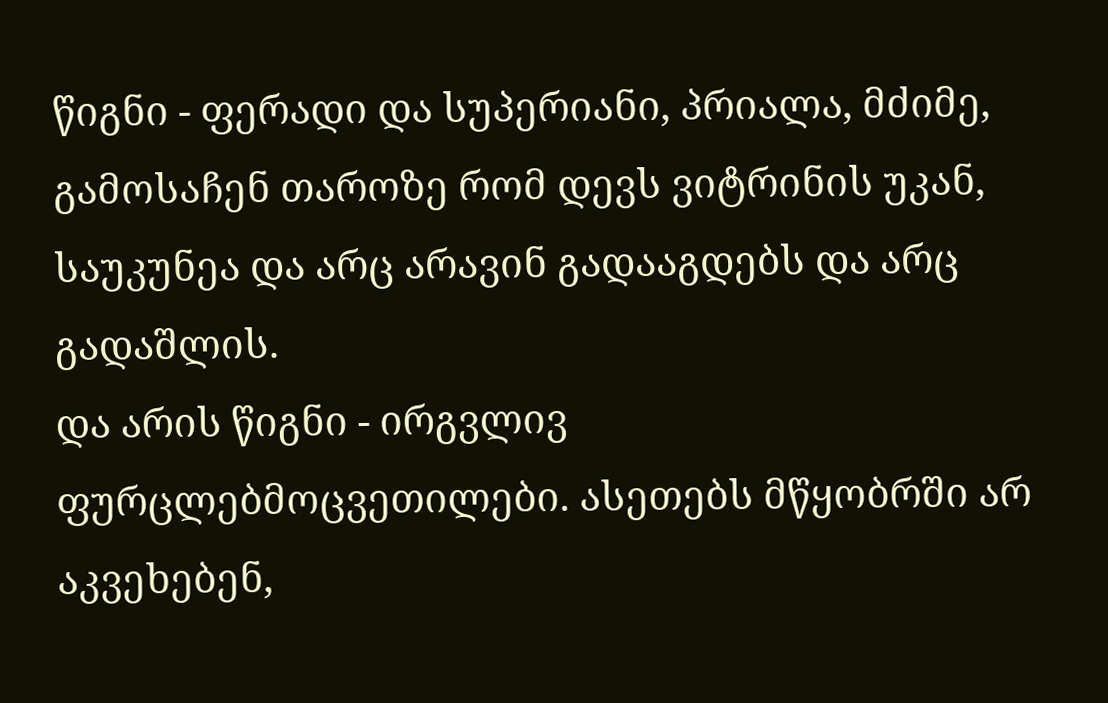წიგნი - ფერადი და სუპერიანი, პრიალა, მძიმე, გამოსაჩენ თაროზე რომ დევს ვიტრინის უკან, საუკუნეა და არც არავინ გადააგდებს და არც გადაშლის.
და არის წიგნი - ირგვლივ ფურცლებმოცვეთილები. ასეთებს მწყობრში არ აკვეხებენ,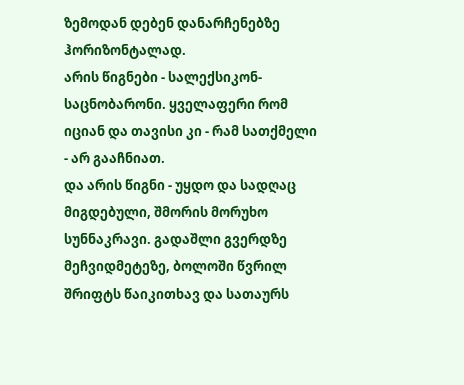ზემოდან დებენ დანარჩენებზე ჰორიზონტალად.
არის წიგნები - სალექსიკონ- საცნობარონი. ყველაფერი რომ იციან და თავისი კი - რამ სათქმელი - არ გააჩნიათ.
და არის წიგნი - უყდო და სადღაც მიგდებული, შმორის მორუხო სუნნაკრავი. გადაშლი გვერდზე მეჩვიდმეტეზე, ბოლოში წვრილ შრიფტს წაიკითხავ და სათაურს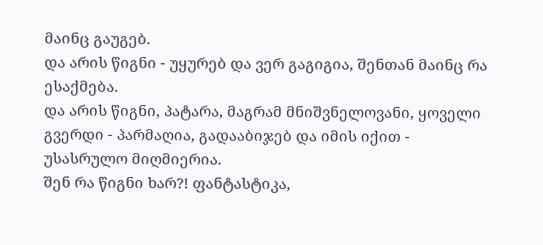მაინც გაუგებ.
და არის წიგნი - უყურებ და ვერ გაგიგია, შენთან მაინც რა ესაქმება.
და არის წიგნი, პატარა, მაგრამ მნიშვნელოვანი, ყოველი გვერდი - პარმაღია, გადააბიჯებ და იმის იქით - უსასრულო მიღმიერია.
შენ რა წიგნი ხარ?! ფანტასტიკა,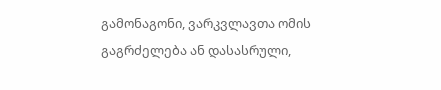გამონაგონი, ვარკვლავთა ომის გაგრძელება ან დასასრული,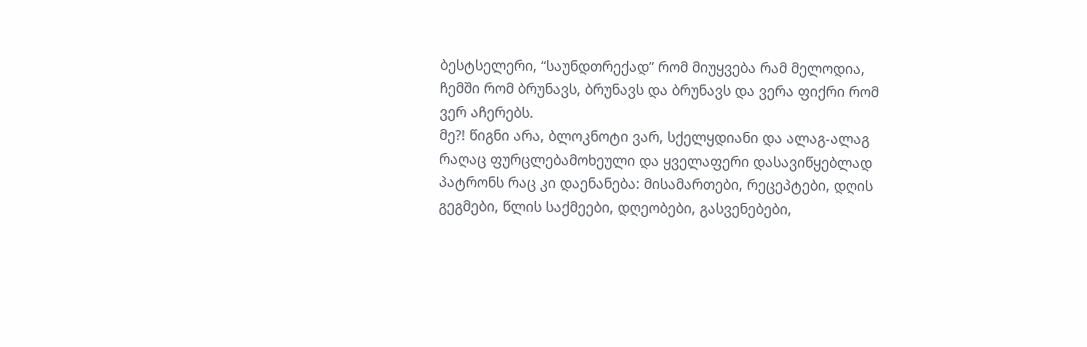ბესტსელერი, “საუნდთრექად” რომ მიუყვება რამ მელოდია, ჩემში რომ ბრუნავს, ბრუნავს და ბრუნავს და ვერა ფიქრი რომ ვერ აჩერებს.
მე?! წიგნი არა, ბლოკნოტი ვარ, სქელყდიანი და ალაგ-ალაგ რაღაც ფურცლებამოხეული და ყველაფერი დასავიწყებლად პატრონს რაც კი დაენანება: მისამართები, რეცეპტები, დღის გეგმები, წლის საქმეები, დღეობები, გასვენებები,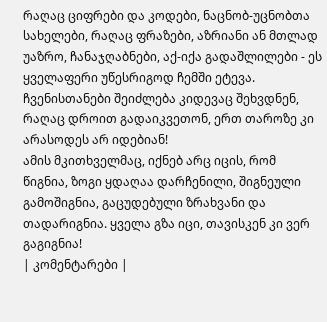რაღაც ციფრები და კოდები, ნაცნობ-უცნობთა სახელები, რაღაც ფრაზები, აზრიანი ან მთლად უაზრო, ჩანაჯღაბნები, აქ-იქა გადაშლილები - ეს ყველაფერი უწესრიგოდ ჩემში ეტევა.
ჩვენისთანები შეიძლება კიდევაც შეხვდნენ, რაღაც დროით გადაიკვეთონ, ერთ თაროზე კი არასოდეს არ იდებიან!
ამის მკითხველმაც, იქნებ არც იცის, რომ წიგნია, ზოგი ყდაღაა დარჩენილი, შიგნეული გამოშიგნია, გაცუდებული ზრახვანი და თადარიგნია. ყველა გზა იცი, თავისკენ კი ვერ გაგიგნია!
| კომენტარები |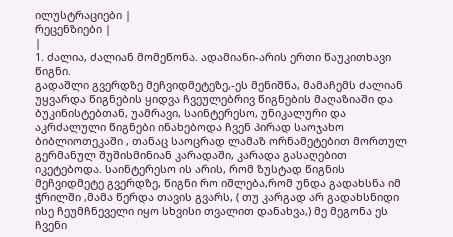ილუსტრაციები |
რეცენზიები |
|
1. ძალია, ძალიან მომეწონა. ადამიანი-არის ერთი წაუკითხავი წიგნი.
გადაშლი გვერდზე მეჩვიდმეტეზე,-ეს მენიშნა, მამაჩემს ძალიან უყვარდა წიგნების ყიდვა ჩვეულებრივ წიგნების მაღაზიაში და ბუკინისტებთან, უამრავი, საინტერესო, უნიკალური და აკრძალული წიგნები ინახებოდა ჩვენ პირად საოჯახო ბიბლიოთეკაში , თანაც საოცრად ლამაზ ორნამეტებით მორთულ გერმანულ შუშისმინიან კარადაში, კარადა გასაღებით იკეტებოდა. საინტერესო ის არის, რომ ზუსტად წიგნის მეჩვიდმეტე გვერდზე, წიგნი რო იშლება,რომ უნდა გადახსნა იმ ჭრილში ,მამა წერდა თავის გვარს, ( თუ კარგად არ გადახსნიდი ისე ჩეუმჩნეველი იყო სხვისი თვალით დანახვა,) მე მეგონა ეს ჩვენი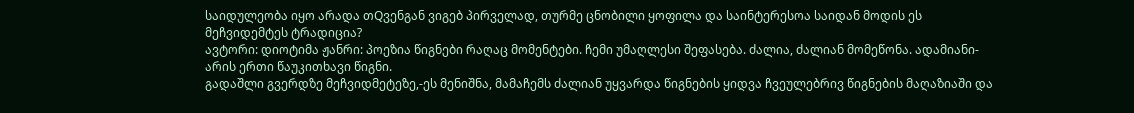საიდულეობა იყო არადა თQვენგან ვიგებ პირველად, თურმე ცნობილი ყოფილა და საინტერესოა საიდან მოდის ეს მეჩვიდემტეს ტრადიცია?
ავტორი: დიოტიმა ჟანრი: პოეზია წიგნები რაღაც მომენტები. ჩემი უმაღლესი შეფასება. ძალია, ძალიან მომეწონა. ადამიანი-არის ერთი წაუკითხავი წიგნი.
გადაშლი გვერდზე მეჩვიდმეტეზე,-ეს მენიშნა, მამაჩემს ძალიან უყვარდა წიგნების ყიდვა ჩვეულებრივ წიგნების მაღაზიაში და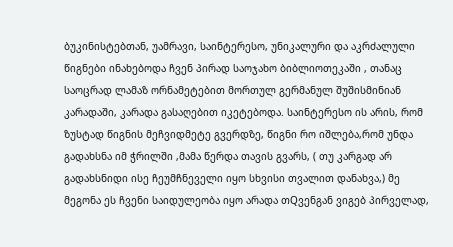ბუკინისტებთან, უამრავი, საინტერესო, უნიკალური და აკრძალული წიგნები ინახებოდა ჩვენ პირად საოჯახო ბიბლიოთეკაში , თანაც საოცრად ლამაზ ორნამეტებით მორთულ გერმანულ შუშისმინიან კარადაში, კარადა გასაღებით იკეტებოდა. საინტერესო ის არის, რომ ზუსტად წიგნის მეჩვიდმეტე გვერდზე, წიგნი რო იშლება,რომ უნდა გადახსნა იმ ჭრილში ,მამა წერდა თავის გვარს, ( თუ კარგად არ გადახსნიდი ისე ჩეუმჩნეველი იყო სხვისი თვალით დანახვა,) მე მეგონა ეს ჩვენი საიდულეობა იყო არადა თQვენგან ვიგებ პირველად,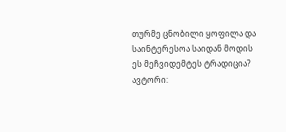თურმე ცნობილი ყოფილა და საინტერესოა საიდან მოდის ეს მეჩვიდემტეს ტრადიცია?
ავტორი: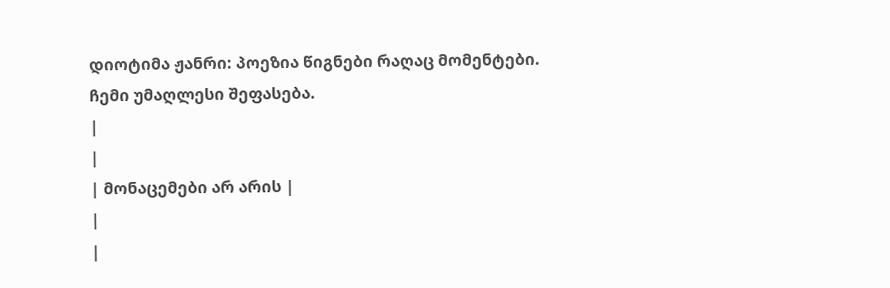დიოტიმა ჟანრი: პოეზია წიგნები რაღაც მომენტები. ჩემი უმაღლესი შეფასება.
|
|
| მონაცემები არ არის |
|
|